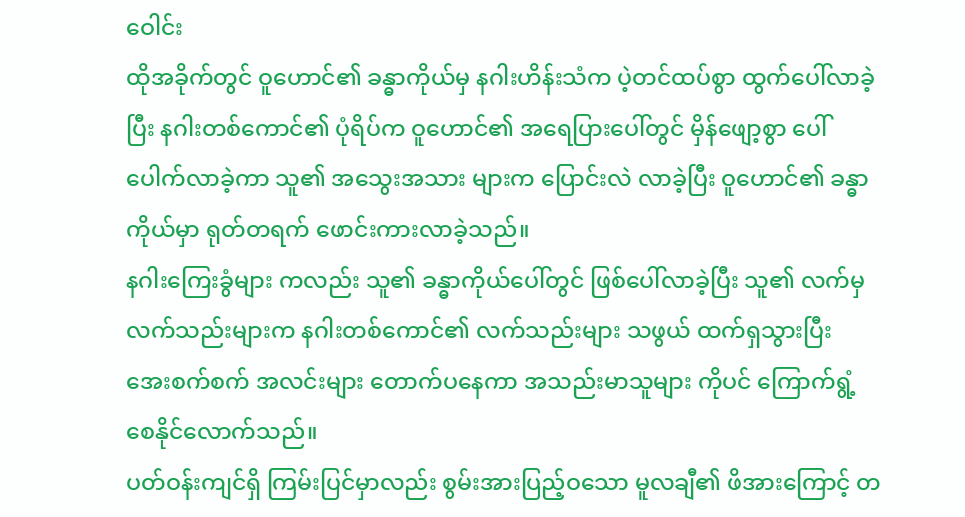ဝေါင်း
ထိုအခိုက်တွင် ဝူဟောင်၏ ခန္ဓာကိုယ်မှ နဂါးဟိန်းသံက ပဲ့တင်ထပ်စွာ ထွက်ပေါ်လာခဲ့ပြီး နဂါးတစ်ကောင်၏ ပုံရိပ်က ဝူဟောင်၏ အရေပြားပေါ်တွင် မှိန်ဖျော့စွာ ပေါ်ပေါက်လာခဲ့ကာ သူ၏ အသွေးအသား များက ပြောင်းလဲ လာခဲ့ပြီး ဝူဟောင်၏ ခန္ဓာကိုယ်မှာ ရုတ်တရက် ဖောင်းကားလာခဲ့သည်။
နဂါးကြေးခွံများ ကလည်း သူ၏ ခန္ဓာကိုယ်ပေါ်တွင် ဖြစ်ပေါ်လာခဲ့ပြီး သူ၏ လက်မှ လက်သည်းများက နဂါးတစ်ကောင်၏ လက်သည်းများ သဖွယ် ထက်ရှသွားပြီး အေးစက်စက် အလင်းများ တောက်ပနေကာ အသည်းမာသူများ ကိုပင် ကြောက်ရွံ့ စေနိုင်လောက်သည်။
ပတ်ဝန်းကျင်ရှိ ကြမ်းပြင်မှာလည်း စွမ်းအားပြည့်ဝသော မူလချီ၏ ဖိအားကြောင့် တ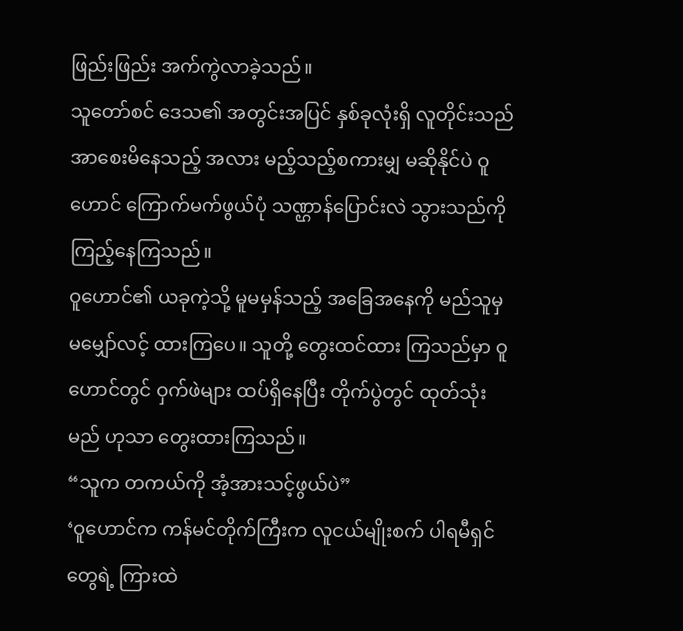ဖြည်းဖြည်း အက်ကွဲလာခဲ့သည်။
သူတော်စင် ဒေသ၏ အတွင်းအပြင် နှစ်ခုလုံးရှိ လူတိုင်းသည် အာစေးမိနေသည့် အလား မည့်သည့်စကားမျှ မဆိုနိုင်ပဲ ဝူဟောင် ကြောက်မက်ဖွယ်ပုံ သဏ္ဌာန်ပြောင်းလဲ သွားသည်ကို ကြည့်နေကြသည်။
ဝူဟောင်၏ ယခုကဲ့သို့ မူမမှန်သည့် အခြေအနေကို မည်သူမှ မမျှော်လင့် ထားကြပေ။ သူတို့ တွေးထင်ထား ကြသည်မှာ ဝူဟောင်တွင် ဝှက်ဖဲများ ထပ်ရှိနေပြီး တိုက်ပွဲတွင် ထုတ်သုံးမည် ဟုသာ တွေးထားကြသည်။
“သူက တကယ်ကို အံ့အားသင့်ဖွယ်ပဲ”
‘ဝူဟောင်က ကန်မင်တိုက်ကြီးက လူငယ်မျိုးစက် ပါရမီရှင်တွေရဲ့ ကြားထဲ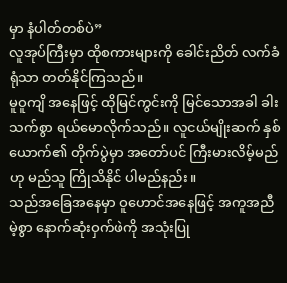မှာ နံပါတ်တစ်ပဲ”
လူအုပ်ကြီးမှာ ထိုစကားများကို ခေါင်းညိတ် လက်ခံရုံသာ တတ်နိုင်ကြသည်။
မူဝူကျိ အနေဖြင့် ထိုမြင်ကွင်းကို မြင်သောအခါ ခါးသက်စွာ ရယ်မောလိုက်သည်။ လူငယ်မျိုးဆက် နှစ်ယောက်၏ တိုက်ပွဲမှာ အတော်ပင် ကြီးမားလိမ့်မည်ဟု မည်သူ ကြိုသိနိုင် ပါမည်နည်း။
သည်အခြေအနေမှာ ဝူဟောင်အနေဖြင့် အကူအညီမဲ့စွာ နောက်ဆုံးဝှက်ဖဲကို အသုံးပြု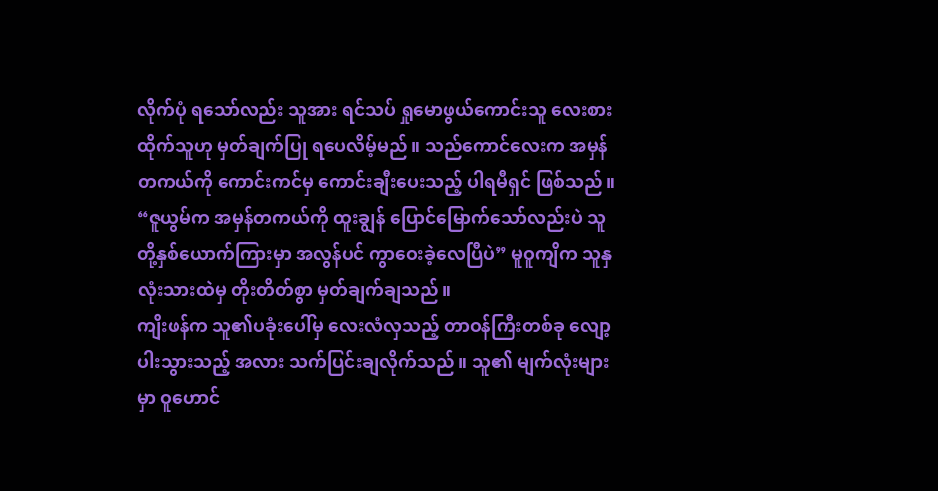လိုက်ပုံ ရသော်လည်း သူအား ရင်သပ် ရှုမောဖွယ်ကောင်းသူ လေးစားထိုက်သူဟု မှတ်ချက်ပြု ရပေလိမ့်မည်။ သည်ကောင်လေးက အမှန်တကယ်ကို ကောင်းကင်မှ ကောင်းချီးပေးသည့် ပါရမီရှင် ဖြစ်သည်။
“ဇူယွမ်က အမှန်တကယ်ကို ထူးချွန် ပြောင်မြောက်သော်လည်းပဲ သူတို့နှစ်ယောက်ကြားမှာ အလွန်ပင် ကွာဝေးခဲ့လေပြီပဲ” မူဝူကျိက သူနှလုံးသားထဲမှ တိုးတိတ်စွာ မှတ်ချက်ချသည်။
ကျိးဖန်က သူ၏ပခုံးပေါ်မှ လေးလံလှသည့် တာဝန်ကြီးတစ်ခု လျော့ပါးသွားသည့် အလား သက်ပြင်းချလိုက်သည်။ သူ၏ မျက်လုံးများမှာ ဝူဟောင်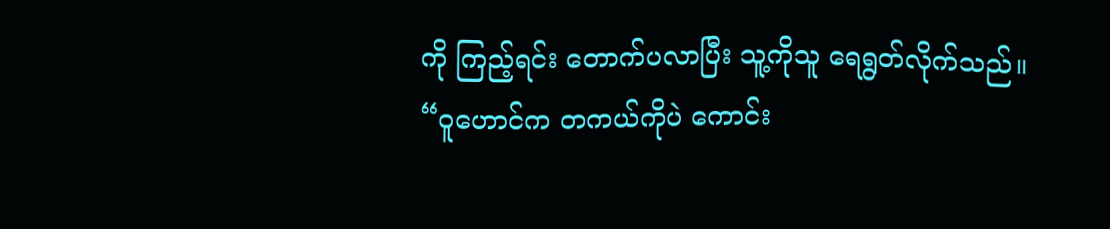ကို ကြည့်ရင်း တောက်ပလာပြီး သူ့ကိုသူ ရေရွတ်လိုက်သည်။
“ဝူဟောင်က တကယ်ကိုပဲ ကောင်း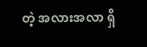တဲ့ အလားအလာ ရှိ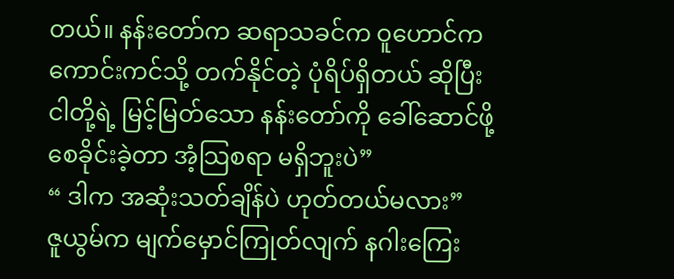တယ်။ နန်းတော်က ဆရာသခင်က ဝူဟောင်က ကောင်းကင်သို့ တက်နိုင်တဲ့ ပုံရိပ်ရှိတယ် ဆိုပြီး ငါတို့ရဲ့ မြင့်မြတ်သော နန်းတော်ကို ခေါ်ဆောင်ဖို့ စေခိုင်းခဲ့တာ အံ့သြစရာ မရှိဘူးပဲ”
“ ဒါက အဆုံးသတ်ချိန်ပဲ ဟုတ်တယ်မလား”
ဇူယွမ်က မျက်မှောင်ကြုတ်လျက် နဂါးကြေး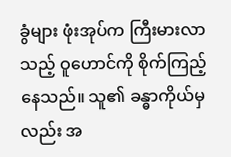ခွံများ ဖုံးအုပ်က ကြီးမားလာသည့် ဝူဟောင်ကို စိုက်ကြည့်နေသည်။ သူ၏ ခန္ဓာကိုယ်မှလည်း အ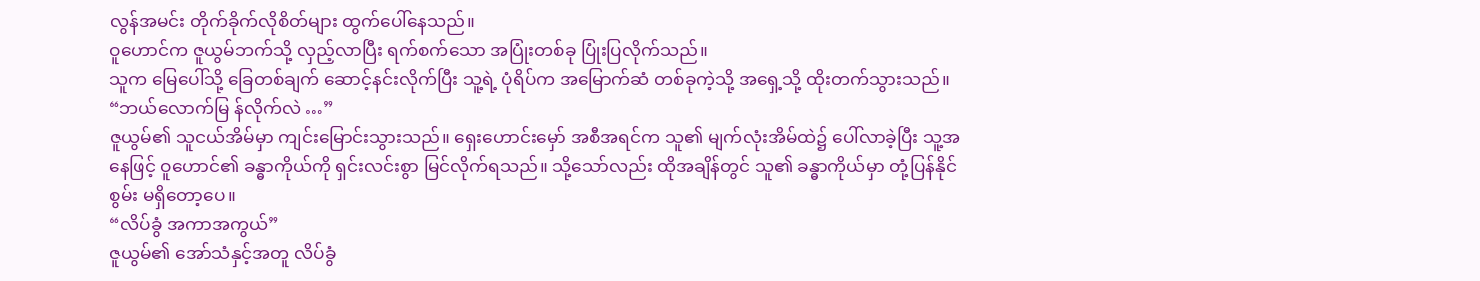လွန်အမင်း တိုက်ခိုက်လိုစိတ်များ ထွက်ပေါ်နေသည်။
ဝူဟောင်က ဇူယွမ်ဘက်သို့ လှည့်လာပြီး ရက်စက်သော အပြုံးတစ်ခု ပြုံးပြလိုက်သည်။
သူက မြေပေါ်သို့ ခြေတစ်ချက် ဆောင့်နင်းလိုက်ပြီး သူ့ရဲ့ ပုံရိပ်က အမြောက်ဆံ တစ်ခုကဲ့သို့ အရှေ့သို့ ထိုးတက်သွားသည်။
“ဘယ်လောက်မြ န်လိုက်လဲ …”
ဇူယွမ်၏ သူငယ်အိမ်မှာ ကျင်းမြောင်းသွားသည်။ ရှေးဟောင်းမှော် အစီအရင်က သူ၏ မျက်လုံးအိမ်ထဲ၌ ပေါ်လာခဲ့ပြီး သူ့အနေဖြင့် ဝူဟောင်၏ ခန္ဓာကိုယ်ကို ရှင်းလင်းစွာ မြင်လိုက်ရသည်။ သို့သော်လည်း ထိုအချိန်တွင် သူ၏ ခန္ဓာကိုယ်မှာ တုံ့ပြန်နိုင်စွမ်း မရှိတော့ပေ။
“လိပ်ခွံ အကာအကွယ်”
ဇူယွမ်၏ အော်သံနှင့်အတူ လိပ်ခွံ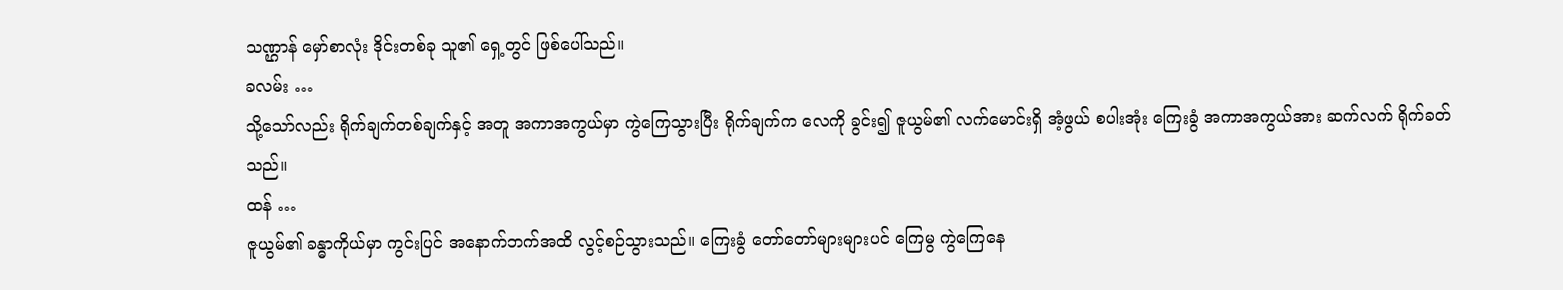သဏ္ဌာန် မှော်စာလုံး ဒိုင်းတစ်ခု သူ၏ ရှေ့တွင် ဖြစ်ပေါ်သည်။
ခလမ်း …
သို့သော်လည်း ရိုက်ချက်တစ်ချက်နှင့် အတူ အကာအကွယ်မှာ ကွဲကြေသွားပြီး ရိုက်ချက်က လေကို ခွင်း၍ ဇူယွမ်၏ လက်မောင်းရှိ အံ့ဖွယ် စပါးအုံး ကြေးခွံ အကာအကွယ်အား ဆက်လက် ရိုက်ခတ်သည်။
ထန် …
ဇူယွမ်၏ ခန္ဓာကိုယ်မှာ ကွင်းပြင် အနောက်ဘက်အထိ လွင့်စဉ်သွားသည်။ ကြေးခွံ တော်တော်များများပင် ကြေမွ ကွဲကြေနေ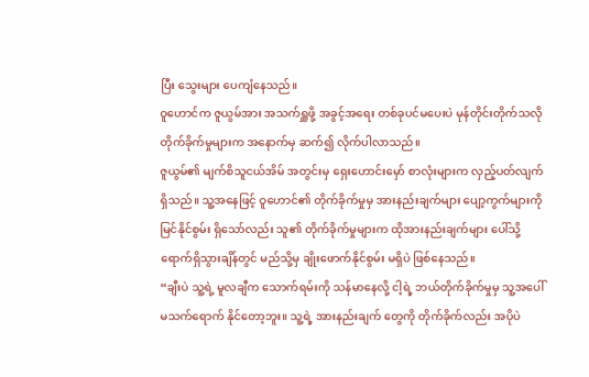ပြီး သွေးများ ပေကျံနေသည်။
ဝူဟောင်က ဇူယွမ်အား အသက်ရှူဖို့ အခွင့်အရေး တစ်ခုပင်မပေးပဲ မုန်တိုင်းတိုက်သလို တိုက်ခိုက်မှုများက အနောက်မှ ဆက်၍ လိုက်ပါလာသည်။
ဇူယွမ်၏ မျက်စိသူငယ်အိမ် အတွင်းမှ ရှေးဟောင်းမှော် စာလုံးများက လှည့်ပတ်လျက် ရှိသည်။ သူ့အနေဖြင့် ဝူဟောင်၏ တိုက်ခိုက်မှုမှ အားနည်းချက်များ ပျော့ကွက်များကို မြင်နိုင်စွမ်း ရှိသော်လည်း သူ၏ တိုက်ခိုက်မှုများက ထိုအားနည်းချက်များ ပေါ်သို့ ရောက်ရှိသွားချိန်တွင် မည်သို့မှ ချိုးဖောက်နိုင်စွမ်း မရှိပဲ ဖြစ်နေသည်။
“ချီးပဲ သူ့ရဲ့ မူလချီက သောက်ရမ်းကို သန်မာနေလို့ ငါ့ရဲ့ ဘယ်တိုက်ခိုက်မှုမှ သူ့အပေါ် မသက်ရောက် နိုင်တော့ဘူး။ သူ့ရဲ့ အားနည်းချက် တွေကို တိုက်ခိုက်လည်း အပိုပဲ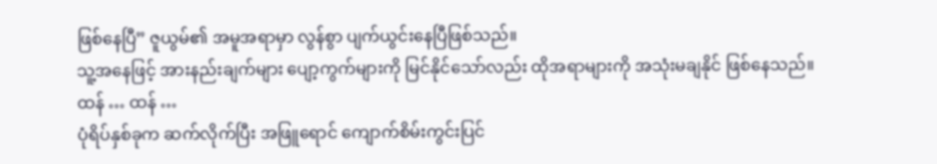ဖြစ်နေပြီ” ဇူယွမ်၏ အမူအရာမှာ လွန်စွာ ပျက်ယွင်းနေပြီဖြစ်သည်။
သူ့အနေဖြင့် အားနည်းချက်များ ပျော့ကွက်များကို မြင်နိုင်သော်လည်း ထိုအရာများကို အသုံးမချနိုင် ဖြစ်နေသည်။
ထန် … ထန် …
ပုံရိပ်နှစ်ခုက ဆက်လိုက်ပြီး အဖြူရောင် ကျောက်စိမ်းကွင်းပြင်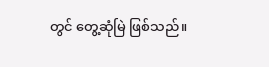တွင် တွေ့ဆုံမြဲ ဖြစ်သည်။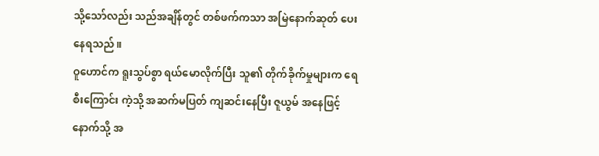သို့သော်လည်း သည်အချိန်တွင် တစ်ဖက်ကသာ အမြဲနောက်ဆုတ် ပေးနေရသည်။
ဝူဟောင်က ရူးသွပ်စွာ ရယ်မောလိုက်ပြီး သူ၏ တိုက်ခိုက်မှုများက ရေစီးကြောင်း ကဲ့သို့ အဆက်မပြတ် ကျဆင်းနေပြီး ဇူယွမ် အနေဖြင့် နောက်သို့ အ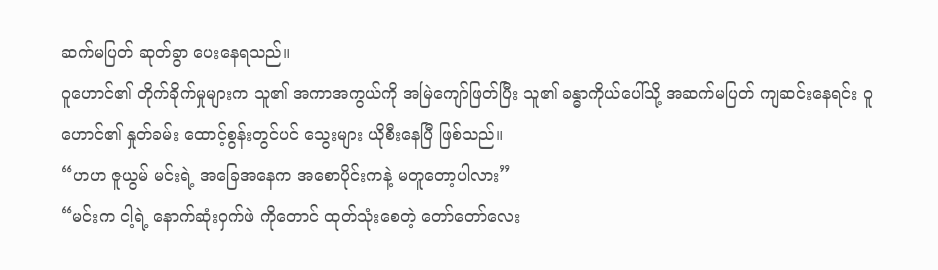ဆက်မပြတ် ဆုတ်ခွာ ပေးနေရသည်။
ဝူဟောင်၏ တိုက်ခိုက်မှုများက သူ၏ အကာအကွယ်ကို အမြဲကျော်ဖြတ်ပြီး သူ၏ ခန္ဓာကိုယ်ပေါ်သို့ အဆက်မပြတ် ကျဆင်းနေရင်း ဝူဟောင်၏ နှုတ်ခမ်း ထောင့်စွန်းတွင်ပင် သွေးများ ယိုစီးနေပြီ ဖြစ်သည်။
“ဟဟ ဇူယွမ် မင်းရဲ့ အခြေအနေက အစောပိုင်းကနဲ့ မတူတော့ပါလား”
“မင်းက ငါ့ရဲ့ နောက်ဆုံးဝှက်ဖဲ ကိုတောင် ထုတ်သုံးစေတဲ့ တော်တော်လေး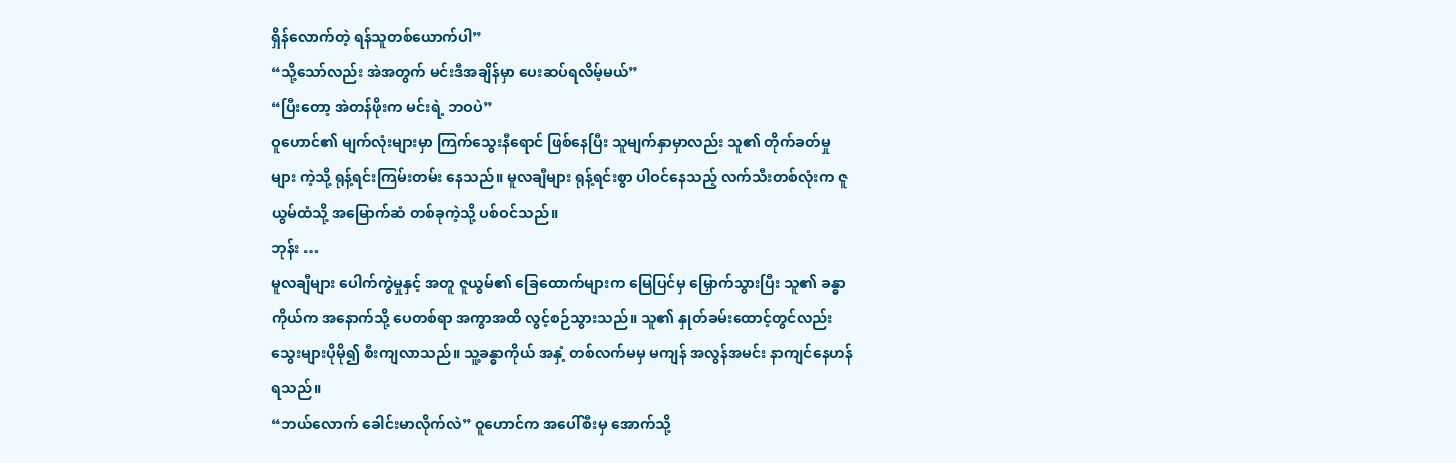ရှိန်လောက်တဲ့ ရန်သူတစ်ယောက်ပါ”
“သို့သော်လည်း အဲအတွက် မင်းဒီအချိန်မှာ ပေးဆပ်ရလိမ့်မယ်”
“ပြီးတော့ အဲတန်ဖိုးက မင်းရဲ့ ဘဝပဲ”
ဝူဟောင်၏ မျက်လုံးများမှာ ကြက်သွေးနီရောင် ဖြစ်နေပြီး သူမျက်နှာမှာလည်း သူ၏ တိုက်ခတ်မှုများ ကဲ့သို့ ရုန့်ရင်းကြမ်းတမ်း နေသည်။ မူလချီများ ရုန့်ရင်းစွာ ပါဝင်နေသည့် လက်သီးတစ်လုံးက ဇူယွမ်ထံသို့ အမြောက်ဆံ တစ်ခုကဲ့သို့ ပစ်ဝင်သည်။
ဘုန်း …
မူလချီများ ပေါက်ကွဲမှုနှင့် အတူ ဇူယွမ်၏ ခြေထောက်များက မြေပြင်မှ မြှောက်သွားပြီး သူ၏ ခန္ဓာကိုယ်က အနောက်သို့ ပေတစ်ရာ အကွာအထိ လွင့်စဉ်သွားသည်။ သူ၏ နှုတ်ခမ်းထောင့်တွင်လည်း သွေးများပိုမို၍ စီးကျလာသည်။ သူ့ခန္ဓာကိုယ် အနှံ့ တစ်လက်မမှ မကျန် အလွန်အမင်း နာကျင်နေဟန် ရသည်။
“ဘယ်လောက် ခေါင်းမာလိုက်လဲ” ဝူဟောင်က အပေါ်စီးမှ အောက်သို့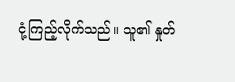ငုံ့ကြည့်လိုက်သည်။ သူ၏ နှုတ်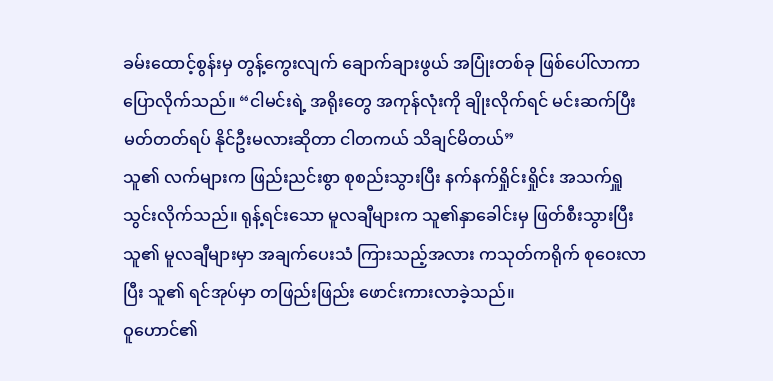ခမ်းထောင့်စွန်းမှ တွန့်ကွေးလျက် ချောက်ချားဖွယ် အပြုံးတစ်ခု ဖြစ်ပေါ်လာကာ ပြောလိုက်သည်။ “ငါမင်းရဲ့ အရိုးတွေ အကုန်လုံးကို ချိုးလိုက်ရင် မင်းဆက်ပြီး မတ်တတ်ရပ် နိုင်ဦးမလားဆိုတာ ငါတကယ် သိချင်မိတယ်”
သူ၏ လက်များက ဖြည်းညင်းစွာ စုစည်းသွားပြီး နက်နက်ရှိုင်းရှိုင်း အသက်ရှူ သွင်းလိုက်သည်။ ရုန့်ရင်းသော မူလချီများက သူ၏နှာခေါင်းမှ ဖြတ်စီးသွားပြီး သူ၏ မူလချီများမှာ အချက်ပေးသံ ကြားသည့်အလား ကသုတ်ကရိုက် စုဝေးလာပြီး သူ၏ ရင်အုပ်မှာ တဖြည်းဖြည်း ဖောင်းကားလာခဲ့သည်။
ဝူဟောင်၏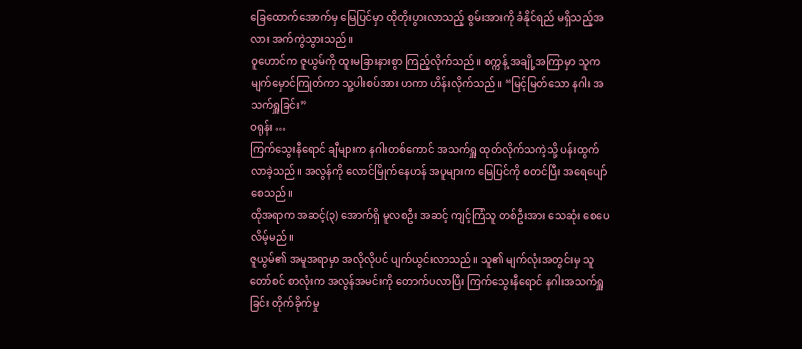ခြေထောက်အောက်မှ မြေပြင်မှာ ထိုတိုးပွားလာသည့် စွမ်းအားကို ခံနိုင်ရည် မရှိသည့်အလား အက်ကွဲသွားသည်။
ဝူဟောင်က ဇူယွမ်ကို ထူးမခြားနားစွာ ကြည့်လိုက်သည်။ စက္ကန့် အချို့အကြာမှာ သူက မျက်မှောင်ကြုတ်ကာ သူ့ပါးစပ်အား ဟကာ ဟိန်းလိုက်သည်။ “မြင့်မြတ်သော နဂါး အသက်ရှူခြင်း”
ဝရုန်း …
ကြက်သွေးနီရောင် ချီများက နဂါးတစ်ကောင် အသက်ရှူ ထုတ်လိုက်သကဲ့သို့ ပန်းထွက်လာခဲ့သည်။ အလွန်ကို လောင်မြိုက်နေဟန် အပူများက မြေပြင်ကို စတင်ပြီး အရေပျော်စေသည်။
ထိုအရာက အဆင့်(၃) အောက်ရှိ မူလစဦး အဆင့် ကျင့်ကြံသူ တစ်ဦးအား သေဆုံး စေပေလိမ့်မည်။
ဇူယွမ်၏ အမူအရာမှာ အလိုလိုပင် ပျက်ယွင်းလာသည်။ သူ၏ မျက်လုံးအတွင်းမှ သူတော်စင် စာလုံးက အလွန်အမင်းကို တောက်ပလာပြီး ကြက်သွေးနီရောင် နဂါးအသက်ရှူခြင်း တိုက်ခိုက်မှု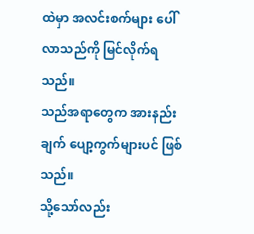ထဲမှာ အလင်းစက်များ ပေါ်လာသည်ကို မြင်လိုက်ရသည်။
သည်အရာတွေက အားနည်းချက် ပျော့ကွက်များပင် ဖြစ်သည်။
သို့သော်လည်း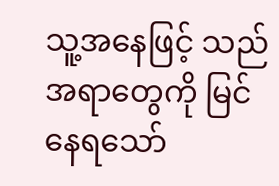သူ့အနေဖြင့် သည်အရာတွေကို မြင်နေရသော်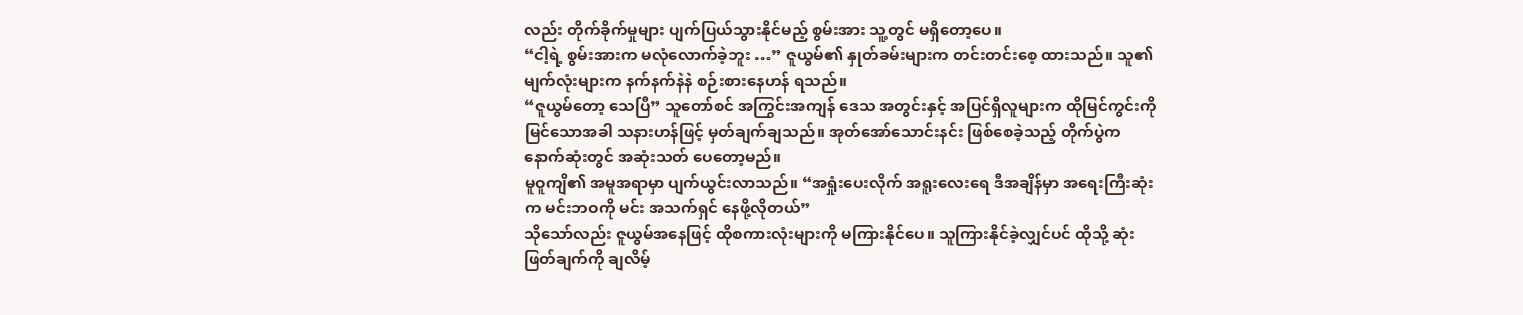လည်း တိုက်ခိုက်မှုများ ပျက်ပြယ်သွားနိုင်မည့် စွမ်းအား သူ့တွင် မရှိတော့ပေ။
“ငါ့ရဲ့ စွမ်းအားက မလုံလောက်ခဲ့ဘူး …” ဇူယွမ်၏ နှုတ်ခမ်းများက တင်းတင်းစေ့ ထားသည်။ သူ၏ မျက်လုံးများက နက်နက်နဲနဲ စဉ်းစားနေဟန် ရသည်။
“ဇူယွမ်တော့ သေပြီ” သူတော်စင် အကြွင်းအကျန် ဒေသ အတွင်းနှင့် အပြင်ရှိလူများက ထိုမြင်ကွင်းကို မြင်သောအခါ သနားဟန်ဖြင့် မှတ်ချက်ချသည်။ အုတ်အော်သောင်းနင်း ဖြစ်စေခဲ့သည့် တိုက်ပွဲက နောက်ဆုံးတွင် အဆုံးသတ် ပေတော့မည်။
မူဝူကျိ၏ အမူအရာမှာ ပျက်ယွင်းလာသည်။ “အရှုံးပေးလိုက် အရူးလေးရေ ဒီအချိန်မှာ အရေးကြီးဆုံးက မင်းဘဝကို မင်း အသက်ရှင် နေဖို့လိုတယ်”
သိုသော်လည်း ဇူယွမ်အနေဖြင့် ထိုစကားလုံးများကို မကြားနိုင်ပေ။ သူကြားနိုင်ခဲ့လျှင်ပင် ထိုသို့ ဆုံးဖြတ်ချက်ကို ချလိမ့်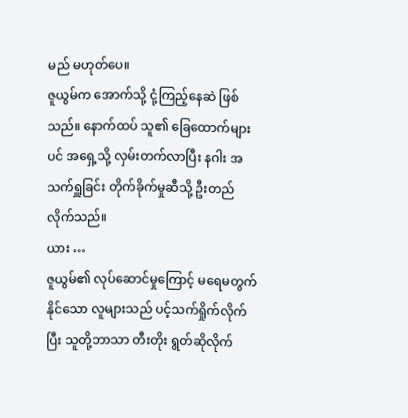မည် မဟုတ်ပေ။
ဇူယွမ်က အောက်သို့ ငုံ့ကြည့်နေဆဲ ဖြစ်သည်။ နောက်ထပ် သူ၏ ခြေထောက်များပင် အရှေ့သို့ လှမ်းတက်လာပြီး နဂါး အသက်ရှူခြင်း တိုက်ခိုက်မှုဆီသို့ ဦးတည်လိုက်သည်။
ယား …
ဇူယွမ်၏ လုပ်ဆောင်မှုကြောင့် မရေမတွက် နိုင်သော လူများသည် ပင့်သက်ရှိုက်လိုက်ပြီး သူတို့ဘာသာ တီးတိုး ရွတ်ဆိုလိုက်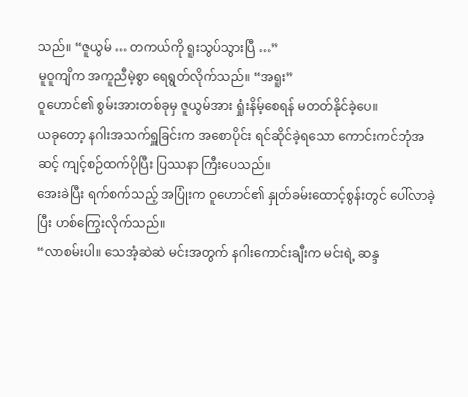သည်။ “ဇူယွမ် … တကယ်ကို ရူးသွပ်သွားပြီ …”
မူဝူကျိက အကူညီမဲ့စွာ ရေရွတ်လိုက်သည်။ “အရူး”
ဝူဟောင်၏ စွမ်းအားတစ်ခုမှ ဇူယွမ်အား ရှုံးနိမ့်စေရန် မတတ်နိုင်ခဲ့ပေ။
ယခုတော့ နဂါးအသက်ရှူခြင်းက အစောပိုင်း ရင်ဆိုင်ခဲ့ရသော ကောင်းကင်ဘုံအဆင့် ကျင့်စဉ်ထက်ပိုပြီး ပြဿနာ ကြီးပေသည်။
အေးခဲပြီး ရက်စက်သည့် အပြုံးက ဝူဟောင်၏ နှုတ်ခမ်းထောင့်စွန်းတွင် ပေါ်လာခဲ့ပြီး ဟစ်ကြွေးလိုက်သည်။
“လာစမ်းပါ။ သေအံ့ဆဲဆဲ မင်းအတွက် နဂါးကောင်းချီးက မင်းရဲ့ ဆန္ဒ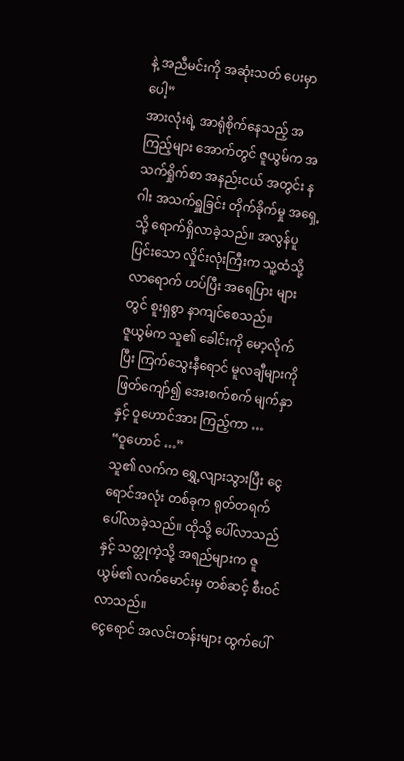နဲ့ အညီမင်းကို အဆုံးသတ် ပေးမှာပေါ့”
အားလုံးရဲ့ အာရုံစိုက်နေသည့် အကြည့်များ အောက်တွင် ဇူယွမ်က အသက်ရှိုက်စာ အနည်းငယ် အတွင်း နဂါး အသက်ရှူခြင်း တိုက်ခိုက်မှု အရှေ့သို့ ရောက်ရှိလာခဲ့သည်။ အလွန်ပူပြင်းသော လှိုင်းလုံးကြီးက သူ့ထံသို့ လာရောက် ဟပ်ပြီး အရေပြား များတွင် စူးရှစွာ နာကျင်စေသည်။
ဇူယွမ်က သူ၏ ခေါင်းကို မော့လိုက်ပြီး ကြက်သွေးနီရောင် မူလချီများကို ဖြတ်ကျော်၍ အေးစက်စက် မျက်နှာနှင့် ဝူဟောင်အား ကြည့်ကာ …
“ဝူဟောင် …”
သူ၏ လက်က ရွှေ့လျားသွားပြီး ငွေရောင်အလုံး တစ်ခုက ရုတ်တရက် ပေါ်လာခဲ့သည်။ ထိုသို့ ပေါ်လာသည်နှင့် သတ္တုကဲ့သို့ အရည်များက ဇူယွမ်၏ လက်မောင်းမှ တစ်ဆင့် စီးဝင်လာသည်။
ငွေရောင် အလင်းတန်းများ ထွက်ပေါ်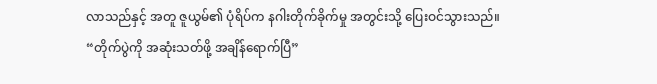လာသည်နှင့် အတူ ဇူယွမ်၏ ပုံရိပ်က နဂါးတိုက်ခိုက်မှု အတွင်းသို့ ပြေးဝင်သွားသည်။
“တိုက်ပွဲကို အဆုံးသတ်ဖို့ အချိန်ရောက်ပြီ”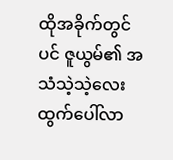ထိုအခိုက်တွင်ပင် ဇူယွမ်၏ အသံသဲ့သဲ့လေး ထွက်ပေါ်လာ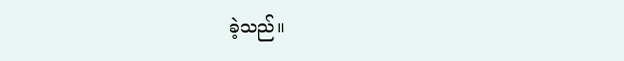ခဲ့သည်။